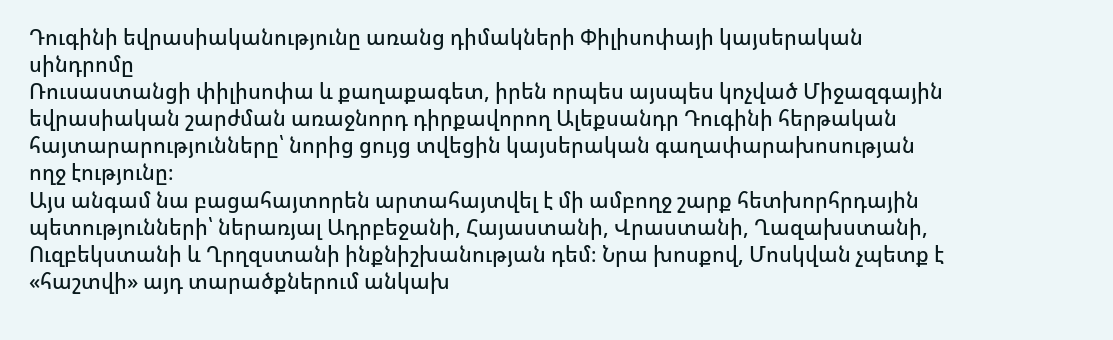Դուգինի եվրասիականությունը առանց դիմակների Փիլիսոփայի կայսերական սինդրոմը
Ռուսաստանցի փիլիսոփա և քաղաքագետ, իրեն որպես այսպես կոչված Միջազգային եվրասիական շարժման առաջնորդ դիրքավորող Ալեքսանդր Դուգինի հերթական հայտարարությունները՝ նորից ցույց տվեցին կայսերական գաղափարախոսության ողջ էությունը։
Այս անգամ նա բացահայտորեն արտահայտվել է մի ամբողջ շարք հետխորհրդային պետությունների՝ ներառյալ Ադրբեջանի, Հայաստանի, Վրաստանի, Ղազախստանի, Ուզբեկստանի և Ղրղզստանի ինքնիշխանության դեմ։ Նրա խոսքով, Մոսկվան չպետք է «հաշտվի» այդ տարածքներում անկախ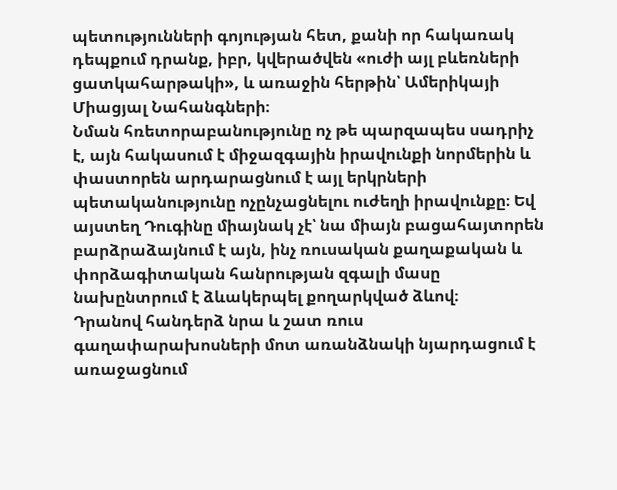պետությունների գոյության հետ, քանի որ հակառակ դեպքում դրանք, իբր, կվերածվեն «ուժի այլ բևեռների ցատկահարթակի», և առաջին հերթին՝ Ամերիկայի Միացյալ Նահանգների։
Նման հռետորաբանությունը ոչ թե պարզապես սադրիչ է, այն հակասում է միջազգային իրավունքի նորմերին և փաստորեն արդարացնում է այլ երկրների պետականությունը ոչընչացնելու ուժեղի իրավունքը։ Եվ այստեղ Դուգինը միայնակ չէ՝ նա միայն բացահայտորեն բարձրաձայնում է այն, ինչ ռուսական քաղաքական և փորձագիտական հանրության զգալի մասը նախընտրում է ձևակերպել քողարկված ձևով։
Դրանով հանդերձ նրա և շատ ռուս գաղափարախոսների մոտ առանձնակի նյարդացում է առաջացնում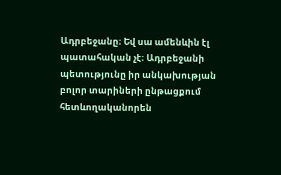Ադրբեջանը։ Եվ սա ամենևին էլ պատահական չէ։ Ադրբեջանի պետությունը իր անկախության բոլոր տարիների ընթացքում հետևողականորեն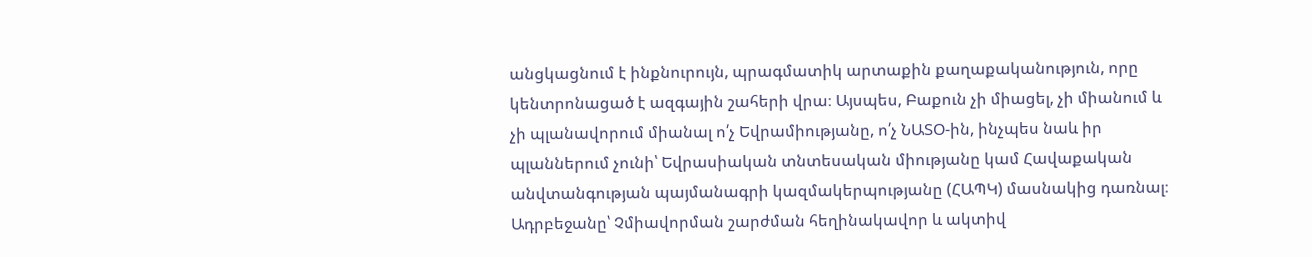անցկացնում է ինքնուրույն, պրագմատիկ արտաքին քաղաքականություն, որը կենտրոնացած է ազգային շահերի վրա։ Այսպես, Բաքուն չի միացել, չի միանում և չի պլանավորում միանալ ո՛չ Եվրամիությանը, ո՛չ ՆԱՏՕ-ին, ինչպես նաև իր պլաններում չունի՝ Եվրասիական տնտեսական միությանը կամ Հավաքական անվտանգության պայմանագրի կազմակերպությանը (ՀԱՊԿ) մասնակից դառնալ։ Ադրբեջանը՝ Չմիավորման շարժման հեղինակավոր և ակտիվ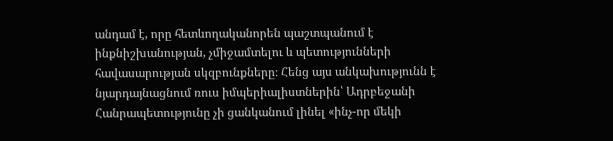անդամ է, որը հետևողականորեն պաշտպանում է ինքնիշխանության, չմիջամտելու և պետությունների հավասարության սկզբունքները։ Հենց այս անկախությունն է նյարդայնացնում ռուս իմպերիալիստներին՝ Ադրբեջանի Հանրապետությունը չի ցանկանում լինել «ինչ-որ մեկի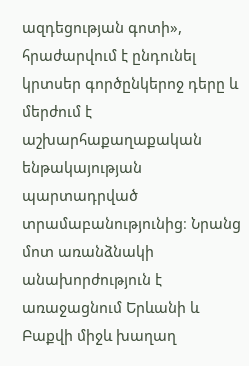ազդեցության գոտի», հրաժարվում է ընդունել կրտսեր գործընկերոջ դերը և մերժում է աշխարհաքաղաքական ենթակայության պարտադրված տրամաբանությունից։ Նրանց մոտ առանձնակի անախորժություն է առաջացնում Երևանի և Բաքվի միջև խաղաղ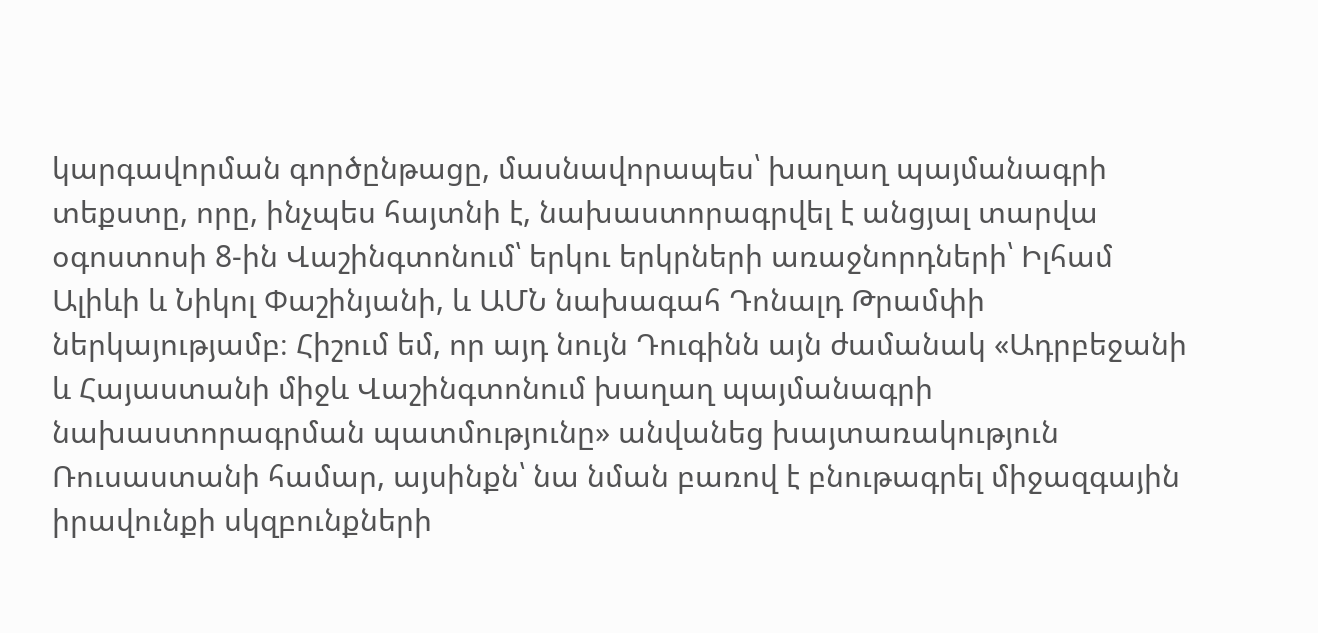կարգավորման գործընթացը, մասնավորապես՝ խաղաղ պայմանագրի տեքստը, որը, ինչպես հայտնի է, նախաստորագրվել է անցյալ տարվա օգոստոսի 8-ին Վաշինգտոնում՝ երկու երկրների առաջնորդների՝ Իլհամ Ալիևի և Նիկոլ Փաշինյանի, և ԱՄՆ նախագահ Դոնալդ Թրամփի ներկայությամբ։ Հիշում եմ, որ այդ նույն Դուգինն այն ժամանակ «Ադրբեջանի և Հայաստանի միջև Վաշինգտոնում խաղաղ պայմանագրի նախաստորագրման պատմությունը» անվանեց խայտառակություն Ռուսաստանի համար, այսինքն՝ նա նման բառով է բնութագրել միջազգային իրավունքի սկզբունքների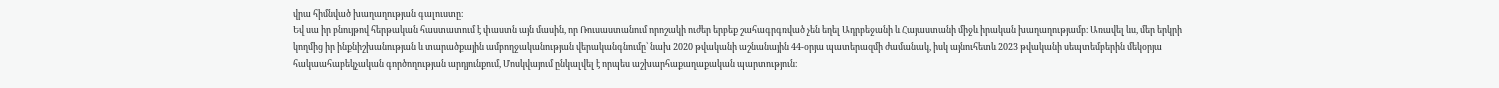վրա հիմնված խաղաղության գալուստը։
Եվ սա իր բնույթով հերթական հաստատում է փաստն այն մասին, որ Ռուսաստանում որոշակի ուժեր երբեք շահագրգռված չեն եղել Ադրբեջանի և Հայաստանի միջև իրական խաղաղությամբ։ Առավել ևս, մեր երկրի կողմից իր ինքնիշխանության և տարածքային ամբողջականության վերականգնումը՝ նախ 2020 թվականի աշնանային 44-օրյա պատերազմի ժամանակ, իսկ այնուհետև 2023 թվականի սեպտեմբերին մեկօրյա հակաահաբեկչական գործողության արդյունքում, Մոսկվայում ընկալվել է որպես աշխարհաքաղաքական պարտություն։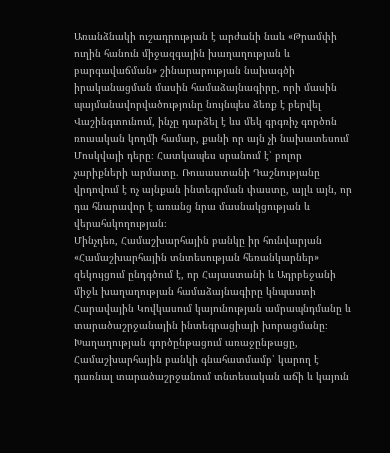Առանձնակի ուշադրության է արժանի նաև «Թրամփի ուղին հանուն միջազգային խաղաղության և բարգավաճման» շինարարության նախագծի իրականացման մասին համաձայնագիրը, որի մասին պայմանավորվածությունը նույնպես ձեռք է բերվել Վաշինգտունում, ինչը դարձել է ևս մեկ գրգռիչ գործոն ռուսական կողմի համար, քանի որ այն չի նախատեսում Մոսկվայի դերը։ Հատկապես սրանում է՝ բոլոր չարիքների արմատը. Ռուսաստանի Դաշնությանը վրդովում է ոչ այնքան ինտեգրման փաստը, այլև այն, որ դա հնարավոր է առանց նրա մասնակցության և վերահսկողության։
Մինչդեռ, Համաշխարհային բանկը իր հունվարյան «Համաշխարհային տնտեսության հեռանկարներ» զեկույցում ընդգծում է, որ Հայաստանի և Ադրբեջանի միջև խաղաղության համաձայնագիրը կնպաստի Հարավային Կովկասում կայունության ամրապնդմանը և տարածաշրջանային ինտեգրացիայի խորացմանը։ Խաղաղության գործընթացում առաջընթացը, Համաշխարհային բանկի գնահատմամբ՝ կարող է դառնալ տարածաշրջանում տնտեսական աճի և կայուն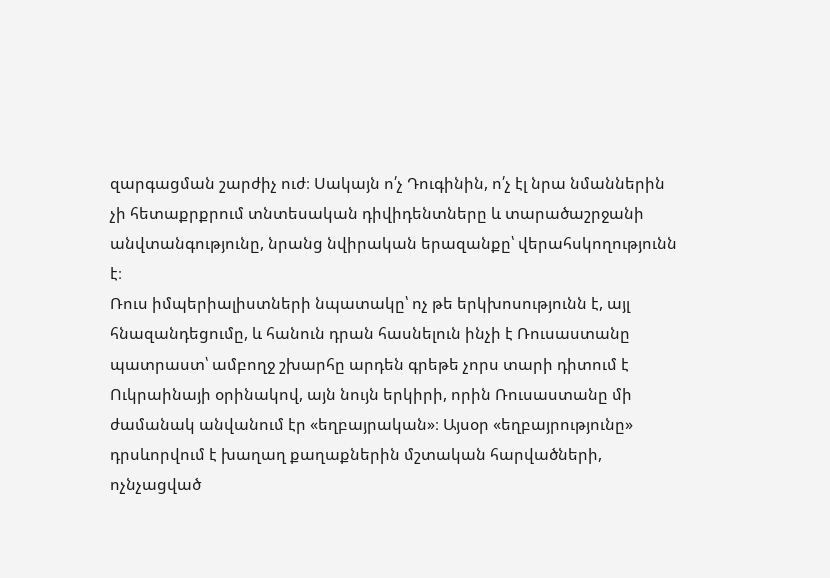զարգացման շարժիչ ուժ։ Սակայն ո՛չ Դուգինին, ո՛չ էլ նրա նմաններին չի հետաքրքրում տնտեսական դիվիդենտները և տարածաշրջանի անվտանգությունը, նրանց նվիրական երազանքը՝ վերահսկողությունն է։
Ռուս իմպերիալիստների նպատակը՝ ոչ թե երկխոսությունն է, այլ հնազանդեցումը, և հանուն դրան հասնելուն ինչի է Ռուսաստանը պատրաստ՝ ամբողջ շխարհը արդեն գրեթե չորս տարի դիտում է Ուկրաինայի օրինակով, այն նույն երկիրի, որին Ռուսաստանը մի ժամանակ անվանում էր «եղբայրական»։ Այսօր «եղբայրությունը» դրսևորվում է խաղաղ քաղաքներին մշտական հարվածների, ոչնչացված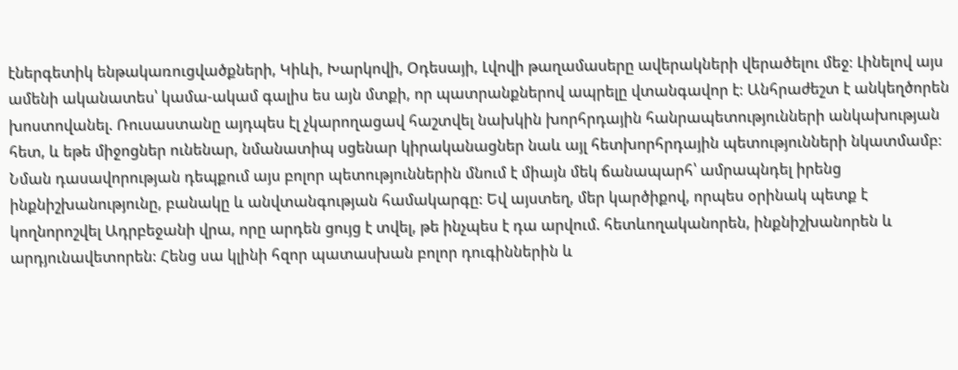էներգետիկ ենթակառուցվածքների, Կիևի, Խարկովի, Օդեսայի, Լվովի թաղամասերը ավերակների վերածելու մեջ։ Լինելով այս ամենի ականատես՝ կամա-ակամ գալիս ես այն մտքի, որ պատրանքներով ապրելը վտանգավոր է։ Անհրաժեշտ է անկեղծորեն խոստովանել. Ռուսաստանը այդպես էլ չկարողացավ հաշտվել նախկին խորհրդային հանրապետությունների անկախության հետ, և եթե միջոցներ ունենար, նմանատիպ սցենար կիրականացներ նաև այլ հետխորհրդային պետությունների նկատմամբ։
Նման դասավորության դեպքում այս բոլոր պետություններին մնում է միայն մեկ ճանապարհ՝ ամրապնդել իրենց ինքնիշխանությունը, բանակը և անվտանգության համակարգը: Եվ այստեղ, մեր կարծիքով, որպես օրինակ պետք է կողնորոշվել Ադրբեջանի վրա, որը արդեն ցույց է տվել, թե ինչպես է դա արվում. հետևողականորեն, ինքնիշխանորեն և արդյունավետորեն: Հենց սա կլինի հզոր պատասխան բոլոր դուգիններին և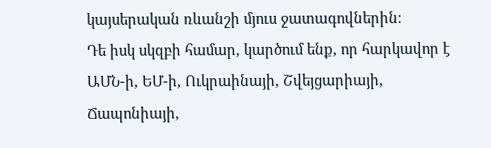կայսերական ռևանշի մյուս ջատագովներին։
Դե իսկ սկզբի համար, կարծում ենք, որ հարկավոր է ԱՄՆ-ի, ԵՄ-ի, Ուկրաինայի, Շվեյցարիայի, Ճապոնիայի,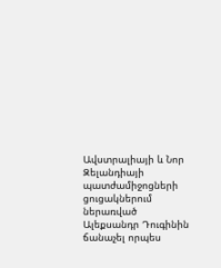Ավստրալիայի և Նոր Զելանդիայի պատժամիջոցների ցուցակներում ներառված Ալեքսանդր Դուգինին ճանաչել որպես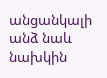անցանկալի անձ նաև նախկին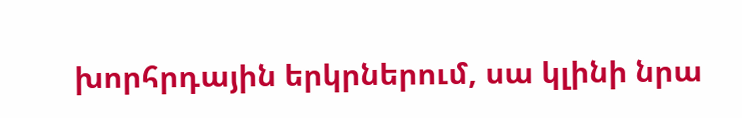խորհրդային երկրներում, սա կլինի նրա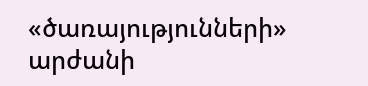«ծառայությունների» արժանի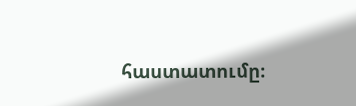հաստատումը։